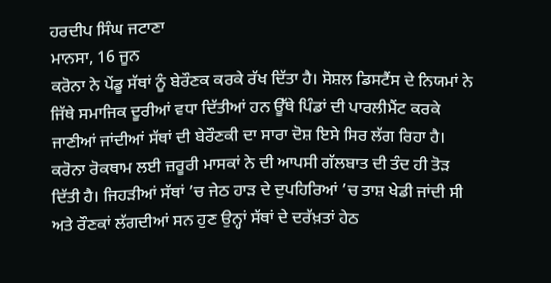ਹਰਦੀਪ ਸਿੰਘ ਜਟਾਣਾ
ਮਾਨਸਾ, 16 ਜੂਨ
ਕਰੋਨਾ ਨੇ ਪੇਂਡੂ ਸੱਥਾਂ ਨੂੰ ਬੇਰੌਣਕ ਕਰਕੇ ਰੱਖ ਦਿੱਤਾ ਹੈ। ਸੋਸ਼ਲ ਡਿਸਟੈਂਸ ਦੇ ਨਿਯਮਾਂ ਨੇ ਜਿੱਥੇ ਸਮਾਜਿਕ ਦੂਰੀਆਂ ਵਧਾ ਦਿੱਤੀਆਂ ਹਨ ਊੱਥੇ ਪਿੰਡਾਂ ਦੀ ਪਾਰਲੀਮੈਂਟ ਕਰਕੇ ਜਾਣੀਆਂ ਜਾਂਦੀਆਂ ਸੱਥਾਂ ਦੀ ਬੇਰੌਣਕੀ ਦਾ ਸਾਰਾ ਦੋਸ਼ ਇਸੇ ਸਿਰ ਲੱਗ ਰਿਹਾ ਹੈ। ਕਰੋਨਾ ਰੋਕਥਾਮ ਲਈ ਜ਼ਰੂਰੀ ਮਾਸਕਾਂ ਨੇ ਦੀ ਆਪਸੀ ਗੱਲਬਾਤ ਦੀ ਤੰਦ ਹੀ ਤੋੜ ਦਿੱਤੀ ਹੈ। ਜਿਹੜੀਆਂ ਸੱਥਾਂ ’ਚ ਜੇਠ ਹਾੜ ਦੇ ਦੁਪਹਿਰਿਆਂ ’ਚ ਤਾਸ਼ ਖੇਡੀ ਜਾਂਦੀ ਸੀ ਅਤੇ ਰੌਣਕਾਂ ਲੱਗਦੀਆਂ ਸਨ ਹੁਣ ਉਨ੍ਹਾਂ ਸੱਥਾਂ ਦੇ ਦਰੱਖ਼ਤਾਂ ਹੇਠ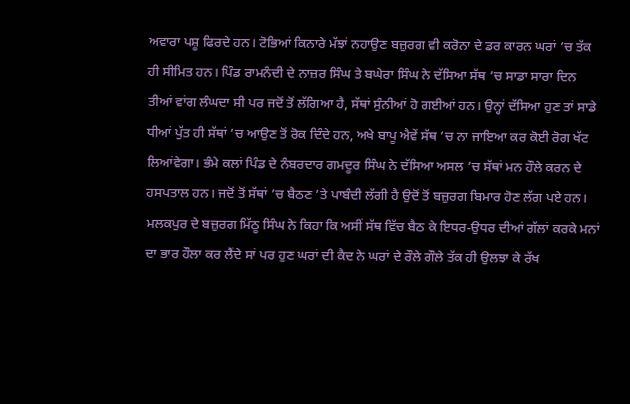ਅਵਾਰਾ ਪਸ਼ੂ ਫਿਰਦੇ ਹਨ। ਟੋਭਿਆਂ ਕਿਨਾਰੇ ਮੱਝਾਂ ਨਹਾਉਣ ਬਜ਼ੁਰਗ ਵੀ ਕਰੋਨਾ ਦੇ ਡਰ ਕਾਰਨ ਘਰਾਂ ’ਚ ਤੱਕ ਹੀ ਸੀਮਿਤ ਹਨ। ਪਿੰਡ ਰਾਮਨੰਦੀ ਦੇ ਨਾਜ਼ਰ ਸਿੰਘ ਤੇ ਬਘੇਰਾ ਸਿੰਘ ਨੇ ਦੱਸਿਆ ਸੱਥ ’ਚ ਸਾਡਾ ਸਾਰਾ ਦਿਨ ਤੀਆਂ ਵਾਂਗ ਲੰਘਦਾ ਸੀ ਪਰ ਜਦੋਂ ਤੋਂ ਲੱਗਿਆ ਹੈ, ਸੱਥਾਂ ਸੁੰਨੀਆਂ ਹੋ ਗਈਆਂ ਹਨ। ਉਨ੍ਹਾਂ ਦੱਸਿਆ ਹੁਣ ਤਾਂ ਸਾਡੇ ਧੀਆਂ ਪੁੱਤ ਹੀ ਸੱਥਾਂ ’ਚ ਆਉਣ ਤੋਂ ਰੋਕ ਦਿੰਦੇ ਹਨ, ਅਖੇ ਬਾਪੂ ਐਵੇਂ ਸੱਥ ’ਚ ਨਾ ਜਾਇਆ ਕਰ ਕੋਈ ਰੋਗ ਖੱਟ ਲਿਆਂਵੇਗਾ। ਭੰਮੇ ਕਲਾਂ ਪਿੰਡ ਦੇ ਨੰਬਰਦਾਰ ਗਮਦੂਰ ਸਿੰਘ ਨੇ ਦੱਸਿਆ ਅਸਲ ’ਚ ਸੱਥਾਂ ਮਨ ਹੌਲੇ ਕਰਨ ਦੇ ਹਸਪਤਾਲ ਹਨ। ਜਦੋਂ ਤੋਂ ਸੱਥਾਂ ’ਚ ਬੈਠਣ ’ਤੇ ਪਾਬੰਦੀ ਲੱਗੀ ਹੈ ਉਦੋਂ ਤੋਂ ਬਜ਼ੁਰਗ ਬਿਮਾਰ ਹੋਣ ਲੱਗ ਪਏ ਹਨ। ਮਲਕਪੁਰ ਦੇ ਬਜ਼ੁਰਗ ਮਿੱਠੂ ਸਿੰਘ ਨੇ ਕਿਹਾ ਕਿ ਅਸੀਂ ਸੱਥ ਵਿੱਚ ਬੈਠ ਕੇ ਇਧਰ-ਉਧਰ ਦੀਆਂ ਗੱਲਾਂ ਕਰਕੇ ਮਨਾਂ ਦਾ ਭਾਰ ਹੌਲਾ ਕਰ ਲੈਂਦੇ ਸਾਂ ਪਰ ਹੁਣ ਘਰਾਂ ਦੀ ਕੈਦ ਨੇ ਘਰਾਂ ਦੇ ਰੌਲੇ ਗੌਲੇ ਤੱਕ ਹੀ ਉਲਝਾ ਕੇ ਰੱਖ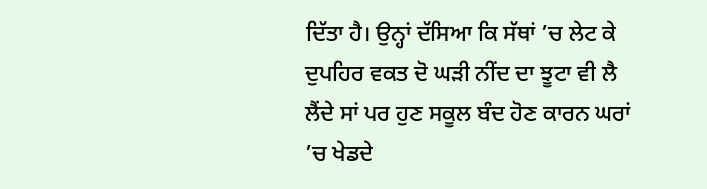ਦਿੱਤਾ ਹੈ। ਉਨ੍ਹਾਂ ਦੱਸਿਆ ਕਿ ਸੱਥਾਂ ’ਚ ਲੇਟ ਕੇ ਦੁਪਹਿਰ ਵਕਤ ਦੋ ਘੜੀ ਨੀਂਦ ਦਾ ਝੂਟਾ ਵੀ ਲੈ ਲੈਂਦੇ ਸਾਂ ਪਰ ਹੁਣ ਸਕੂਲ ਬੰਦ ਹੋਣ ਕਾਰਨ ਘਰਾਂ ’ਚ ਖੇਡਦੇ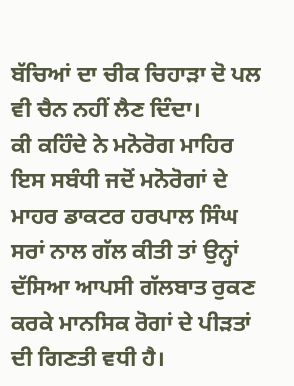ਬੱਚਿਆਂ ਦਾ ਚੀਕ ਚਿਹਾੜਾ ਦੋ ਪਲ ਵੀ ਚੈਨ ਨਹੀਂ ਲੈਣ ਦਿੰਦਾ।
ਕੀ ਕਹਿੰਦੇ ਨੇ ਮਨੋਰੋਗ ਮਾਹਿਰ
ਇਸ ਸਬੰਧੀ ਜਦੋਂ ਮਨੋਰੋਗਾਂ ਦੇ ਮਾਹਰ ਡਾਕਟਰ ਹਰਪਾਲ ਸਿੰਘ ਸਰਾਂ ਨਾਲ ਗੱਲ ਕੀਤੀ ਤਾਂ ਉਨ੍ਹਾਂ ਦੱਸਿਆ ਆਪਸੀ ਗੱਲਬਾਤ ਰੁਕਣ ਕਰਕੇ ਮਾਨਸਿਕ ਰੋਗਾਂ ਦੇ ਪੀੜਤਾਂ ਦੀ ਗਿਣਤੀ ਵਧੀ ਹੈ।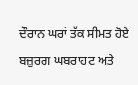ਦੌਰਾਨ ਘਰਾਂ ਤੱਕ ਸੀਮਤ ਹੋਏ ਬਜ਼ੁਰਗ ਘਬਰਾਹਟ ਅਤੇ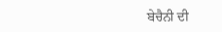ਬੇਚੈਨੀ ਦੀ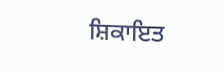ਸ਼ਿਕਾਇਤ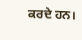ਕਰਦੇ ਹਨ।